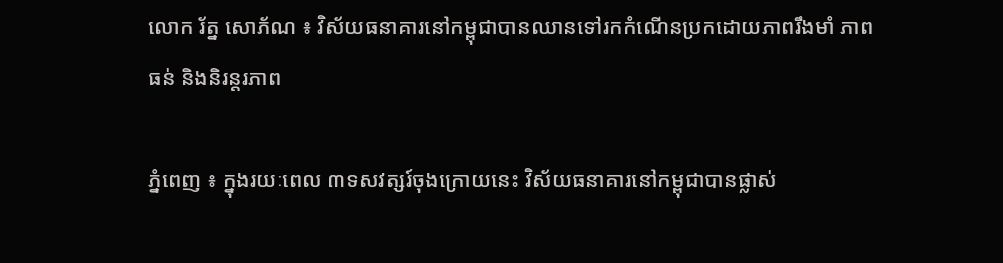លោក រ័ត្ន សោភ័ណ ៖ វិស័យធនាគារនៅកម្ពុជាបានឈានទៅរកកំណើនប្រកដោយភាពរឹងមាំ ភាពធន់ និងនិរន្តរភាព

ភ្នំពេញ ៖ ក្នុងរយៈពេល ៣ទសវត្សរ៍ចុងក្រោយនេះ វិស័យធនាគារនៅកម្ពុជាបានផ្លាស់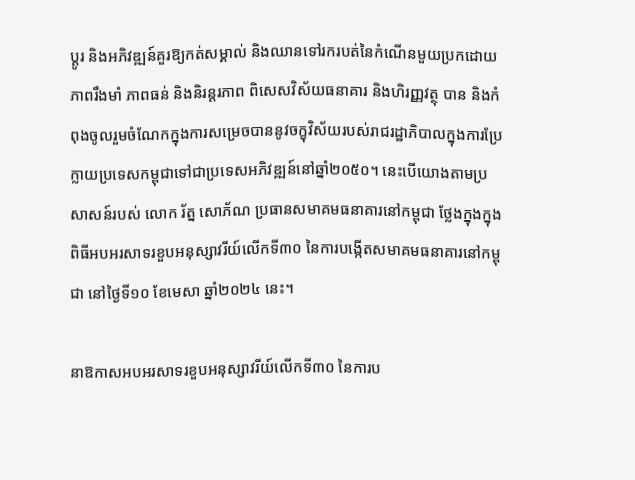ប្តូរ និងអភិវឌ្ឍន៍គួរឱ្យកត់សម្គាល់ និងឈានទៅរករបត់នៃកំណើនមួយប្រកដោយភាពរឹងមាំ ភាពធន់ និងនិរន្តរភាព ពិសេសវិស័យធនាគារ និងហិរញ្ញវត្ថុ បាន និងកំពុងចូលរួមចំណែកក្នុងការសម្រេចបាននូវចក្ខុវិស័យរបស់រាជរដ្ឋាភិបាលក្នុងការប្រែក្លាយប្រទេសកម្ពុជាទៅជាប្រទេសអភិវឌ្ឍន៍នៅឆ្នាំ២០៥០។ នេះបើយោងតាមប្រសាសន៍របស់ លោក រ័ត្ន សោភ័ណ ប្រធានសមាគមធនាគារនៅកម្ពុជា ថ្លែងក្នុងក្នុងពិធីអបអរសាទរខួបអនុស្សាវរីយ៍លើកទី៣០ នៃការបង្កើតសមាគមធនាគារនៅកម្ពុជា នៅថ្ងៃទី១០ ខែមេសា ឆ្នាំ២០២៤ នេះ។

នាឱកាសអបអរសាទរខួបអនុស្សាវរីយ៍លើកទី៣០ នៃការប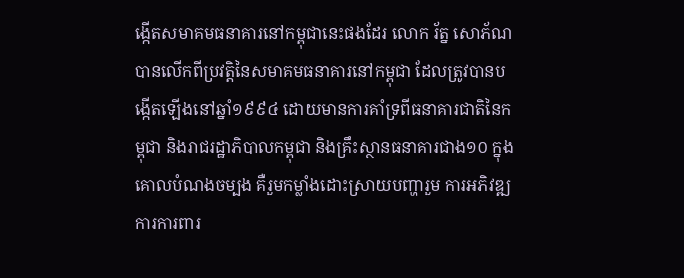ង្កើតសមាគមធនាគារនៅកម្ពុជានេះផងដែរ លោក រ័ត្ន សោភ័ណ បានលើកពីប្រវត្តិនៃសមាគមធនាគារនៅកម្ពុជា ដែលត្រូវបានបង្កើតឡើងនៅឆ្នាំ១៩៩៤ ដោយមានការគាំទ្រពីធនាគារជាតិនៃកម្ពុជា និងរាជរដ្ឋាភិបាលកម្ពុជា និងគ្រឹះស្ថានធនាគារជាង១០ ក្នុងគោលបំណងចម្បង គឺរួមកម្លាំងដោះស្រាយបញ្ហារួម ការអភិវឌ្ឍ ការការពារ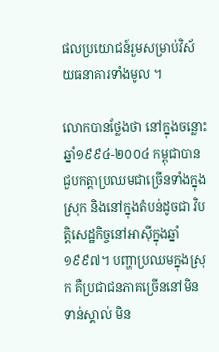ផលប្រយោជន៍រួមសម្រាប់វិស័យធនាគារទាំងមូល ។

លោកបានថ្លែងថា នៅក្នុងចន្លោះឆ្នាំ១៩៩៤-២០០៤ កម្ពុជាបានជួបកត្តាប្រឈមជាច្រើនទាំងក្នុងស្រុក និងនៅក្នុងតំបន់ដូចជា វិបត្តិសេដ្ឋកិច្ចនៅអាស៊ីក្នុងឆ្នាំ១៩៩៧។ បញ្ហាប្រឈមក្នុងស្រុក គឺប្រជាជនភាគច្រើននៅមិនទាន់ស្គាល់ មិន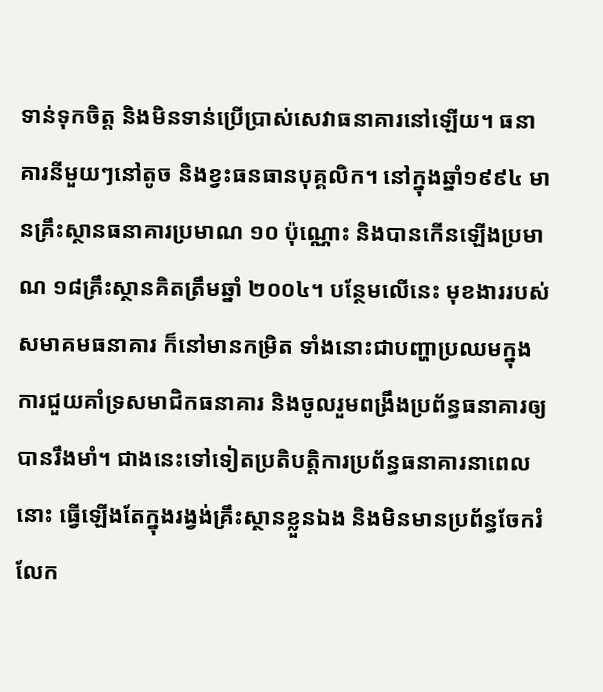ទាន់ទុកចិត្ត និងមិនទាន់ប្រើប្រាស់សេវាធនាគារនៅឡើយ។ ធនាគារនីមួយៗនៅតូច និងខ្វះធនធានបុគ្គលិក។ នៅក្នុងឆ្នាំ១៩៩៤ មានគ្រឹះស្ថានធនាគារប្រមាណ ១០ ប៉ុណ្ណោះ និងបានកើនឡើងប្រមាណ ១៨គ្រឹះស្ថានគិតត្រឹមឆ្នាំ ២០០៤។ បន្ថែមលើនេះ មុខងាររបស់សមាគមធនាគារ ក៏នៅមានកម្រិត ទាំងនោះជាបញ្ហាប្រឈមក្នុងការជួយគាំទ្រសមាជិកធនាគារ និងចូលរួមពង្រឹងប្រព័ន្ធធនាគារឲ្យបានរឹងមាំ។ ជាងនេះទៅទៀតប្រតិបត្តិការប្រព័ន្ធធនាគារនាពេលនោះ ធ្វើឡើងតែក្នុងរង្វង់គ្រឹះស្ថានខ្លួនឯង និងមិនមានប្រព័ន្ធចែករំលែក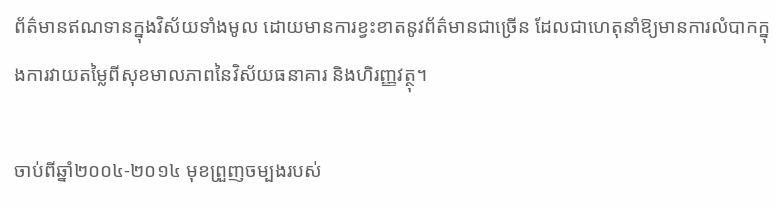ព័ត៌មានឥណទានក្នុងវិស័យទាំងមូល ដោយមានការខ្វះខាតនូវព័ត៌មានជាច្រើន ដែលជាហេតុនាំឱ្យមានការលំបាកក្នុងការវាយតម្លៃពីសុខមាលភាពនៃវិស័យធនាគារ និងហិរញ្ញវត្ថុ។

ចាប់ពីឆ្នាំ២០០៤-២០១៤ មុខព្រួញចម្បងរបស់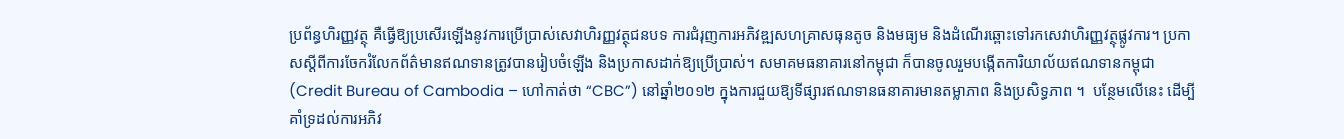ប្រព័ន្ធហិរញ្ញវត្ថុ គឺធ្វើឱ្យប្រសើរឡើងនូវការប្រើប្រាស់សេវាហិរញ្ញវត្ថុជនបទ ការជំរុញការអភិវឌ្ឍសហគ្រាសធុនតូច និងមធ្យម និងដំណើរឆ្ពោះទៅរកសេវាហិរញ្ញវត្ថុផ្លូវការ។ ប្រកាសស្តីពីការចែករំលែកព័ត៌មានឥណទានត្រូវបានរៀបចំឡើង និងប្រកាសដាក់ឱ្យប្រើប្រាស់។ សមាគមធនាគារនៅកម្ពុជា ក៏បានចូលរួមបង្កើតការិយាល័យឥណទានកម្ពុជា (Credit Bureau of Cambodia – ហៅកាត់ថា “CBC”) នៅឆ្នាំ២០១២ ក្នុងការជួយឱ្យទីផ្សារឥណទានធនាគារមានតម្លាភាព និងប្រសិទ្ធភាព ។  បន្ថែមលើនេះ ដើម្បីគាំទ្រដល់ការអភិវ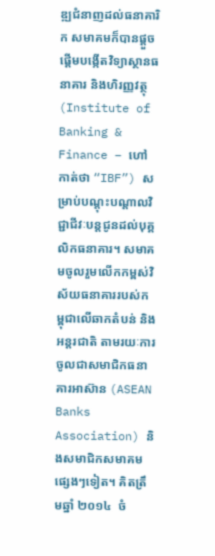ឌ្ឍជំនាញដល់ធនាគារិក សមាគមក៏បានផ្តួចផ្តើមបង្កើតវិទ្យាស្ថានធនាគារ និងហិរញ្ញវត្ថុ (Institute of Banking & Finance – ហៅកាត់ថា “IBF”) សម្រាប់បណ្តុះបណ្តាលវិជ្ជាជីវៈបន្តជូនដល់បុគ្គលិកធនាគារ។ សមាគមចូលរួមលើកកម្ពស់វិស័យធនាគាររបស់កម្ពុជាលើឆាកតំបន់ និងអន្តរជាតិ តាមរយៈការចូលជាសមាជិកធនាគារអាស៊ាន (ASEAN Banks Association) និងសមាជិកសមាគមផ្សេងៗទៀត។ គិតត្រឹមឆ្នាំ ២០១៤  ចំ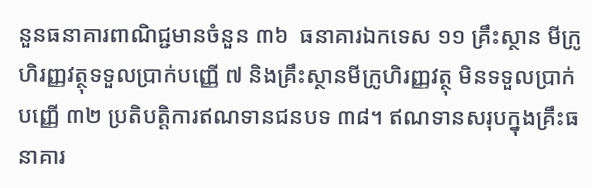នួនធនាគារពាណិជ្ជមានចំនួន ៣៦  ធនាគារឯកទេស ១១ គ្រឹះស្ថាន មីក្រូហិរញ្ញវត្ថុទទួលប្រាក់បញ្ញើ ៧ និងគ្រឹះស្ថានមីក្រូហិរញ្ញវត្ថុ មិនទទួលប្រាក់បញ្ញើ ៣២ ប្រតិបត្តិការឥណទានជនបទ ៣៨។ ឥណទានសរុបក្នុងគ្រឹះធនាគារ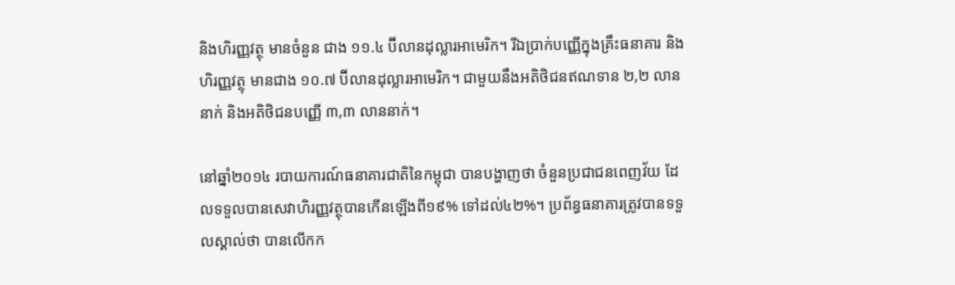និងហិរញ្ញវត្ថុ មានចំនួន ជាង ១១.៤ ប៊ីលានដុល្លារអាមេរិក។ រីឯប្រាក់បញ្ញើក្នុងគ្រឹះធនាគារ និងហិរញ្ញវត្ថុ មានជាង ១០.៧ ប៊ីលានដុល្លារអាមេរិក។ ជាមួយនឹងអតិថិជនឥណទាន ២,២ លាននាក់ និងអតិថិជនបញ្ញើ ៣,៣ លាននាក់។

នៅឆ្នាំ២០១៤ របាយការណ៍ធនាគារជាតិនៃកម្ពុជា បានបង្ហាញថា ចំនួនប្រជាជនពេញវ័យ ដែលទទួលបានសេវាហិរញ្ញវត្ថុបានកើនឡើងពី១៩% ទៅដល់៤២%។ ប្រព័ន្ធធនាគារត្រូវបានទទួលស្គាល់ថា បានលើកក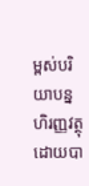ម្ពស់បរិយាបន្នហិរញ្ញវត្ថុ ដោយបា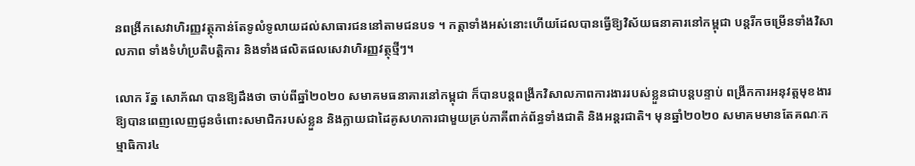នពង្រីកសេវាហិរញ្ញវត្ថុកាន់តែទូលំទូលាយដល់សាធារជននៅតាមជនបទ ។ កត្តាទាំងអស់នោះហើយដែលបានធ្វើឱ្យវិស័យធនាគារនៅកម្ពុជា បន្តរីកចម្រើនទាំងវិសាលភាព ទាំងទំហំប្រតិបត្តិការ និងទាំងផលិតផលសេវាហិរញ្ញវត្ថុថ្មីៗ។

លោក រ័ត្ន សោភ័ណ បានឱ្យដឹងថា ចាប់ពីឆ្នាំ២០២០ សមាគមធនាគារនៅកម្ពុជា ក៏បានបន្តពង្រីកវិសាលភាពការងាររបស់ខ្លួនជាបន្តបន្ទាប់ ពង្រីកការអនុវត្តមុខងារឱ្យបានពេញលេញជូនចំពោះសមាជិករបស់ខ្លួន និងក្លាយជាដៃគូសហការជាមួយគ្រប់ភាគីពាក់ព័ន្ធទាំងជាតិ និងអន្តរជាតិ។ មុនឆ្នាំ២០២០ សមាគមមានតែគណៈកម្មាធិការ៤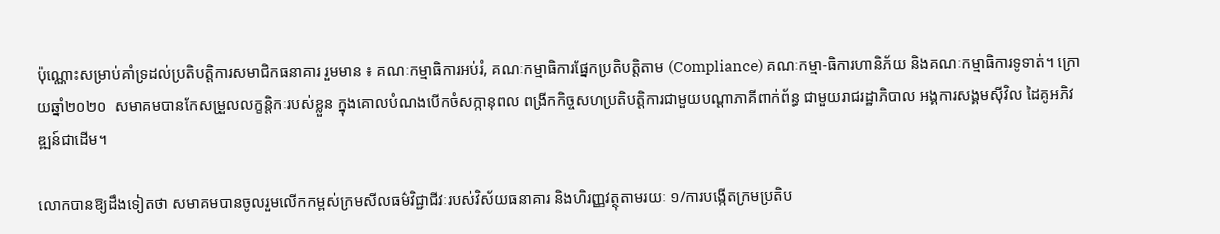ប៉ុណ្ណោះសម្រាប់គាំទ្រដល់ប្រតិបត្តិការសមាជិកធនាគារ រួមមាន ៖ គណៈកម្មាធិការអប់រំ, គណៈកម្មាធិការផ្នែកប្រតិបត្តិតាម (Compliance) គណៈកម្មា-ធិការហានិភ័យ និងគណៈកម្មាធិការទូទាត់។ ក្រោយឆ្នាំ២០២០  សមាគមបានកែសម្រួលលក្ខន្តិកៈរបស់ខ្លួន ក្នុងគោលបំណងបើកចំសក្កានុពល ពង្រីកកិច្ចសហប្រតិបត្តិការជាមួយបណ្តាភាគីពាក់ព័ន្ធ ជាមួយរាជរដ្ឋាភិបាល អង្គការសង្គមស៊ីវិល ដៃគូអភិវឌ្ឍន៍ជាដើម។

លោកបានឱ្យដឹងទៀតថា សមាគមបានចូលរួមលើកកម្ពស់ក្រមសីលធម៌វិជ្ជាជីវៈរបស់វិស័យធនាគារ និងហិរញ្ញវត្ថុតាមរយៈ ១/ការបង្កើតក្រមប្រតិប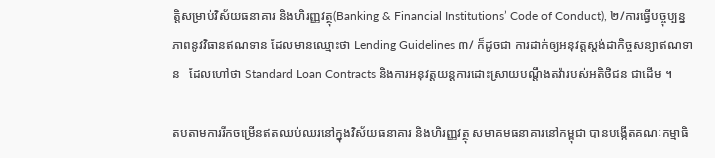ត្តិសម្រាប់វិស័យធនាគារ និងហិរញ្ញវត្ថុ(Banking & Financial Institutions’ Code of Conduct), ២/ការធ្វើបច្ចុប្បន្នភាពនូវវិធានឥណទាន ដែលមានឈ្មោះថា Lending Guidelines ៣/ ក៏ដូចជា ការដាក់ឲ្យអនុវត្តស្តង់ដាកិច្ចសន្យាឥណទាន   ដែលហៅថា Standard Loan Contracts និងការអនុវត្តយន្តការដោះស្រាយបណ្តឹងតវ៉ារបស់អតិថិជន ជាដើម ។

តបតាមការរីកចម្រើនឥតឈប់ឈរនៅក្នុងវិស័យធនាគារ និងហិរញ្ញវត្ថុ សមាគមធនាគារនៅកម្ពុជា បានបង្កើតគណៈកម្មាធិ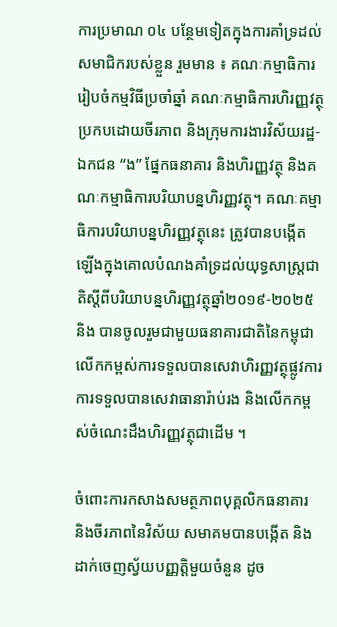ការប្រមាណ ០៤ បន្ថែមទៀតក្នុងការគាំទ្រដល់សមាជិករបស់ខ្លួន រួមមាន ៖ គណៈកម្មាធិការរៀបចំកម្មវិធីប្រចាំឆ្នាំ គណៈកម្មាធិការហិរញ្ញវត្ថុប្រកបដោយចីរភាព និងក្រុមការងារវិស័យរដ្ឋ-ឯកជន “ង” ផ្នែកធនាគារ និងហិរញ្ញវត្ថុ និងគណៈកម្មាធិការបរិយាបន្នហិរញ្ញវត្ថុ។ គណៈគម្មាធិការបរិយាបន្នហិរញ្ញវត្ថុនេះ ត្រូវបានបង្កើតឡើងក្នុងគោលបំណងគាំទ្រដល់យុទ្ធសាស្រ្តជាតិស្តីពីបរិយាបន្នហិរញ្ញវត្ថុឆ្នាំ២០១៩-២០២៥ និង បានចូលរួមជាមួយធនាគារជាតិនៃកម្ពុជា លើកកម្ពស់ការទទួលបានសេវាហិរញ្ញវត្ថុផ្លូវការ ការទទួលបានសេវាធានារ៉ាប់រង និងលើកកម្ពស់ចំណេះដឹងហិរញ្ញវត្ថុជាដើម ។

ចំពោះការកសាងសមត្ថភាពបុគ្គលិកធនាគារ និងចីរភាពនៃវិស័យ សមាគមបានបង្កើត និងដាក់ចេញស្វ័យបញ្ញត្តិមួយចំនួន ដូច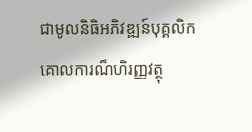ជាមូលនិធិអភិវឌ្ឍន៍បុគ្គលិក គោលការណ៏ហិរញ្ញវត្ថុ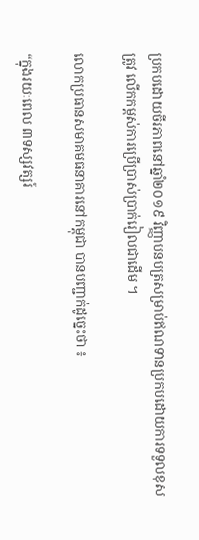ប្រកបដោយចីរភាពនៅឆ្នាំ២០១៩ វិញ្ញាបនបត្រសម្រាប់ឥណទានប្រកបដោយការទទួលខុសត្រូវ លើកកម្ពស់ការប្រើប្រាស់ប្រាក់រៀលជាដើម ។

លោកប្រធានសមាគមធនាគារនៅកម្ពុជា បានបញ្ជាក់ដូច្នេះថា ៖

“ក្នុងរយៈពេល ៣ទស្សវត្សរ៍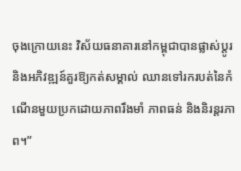ចុងក្រោយនេះ វិស័យធនាគារនៅកម្ពុជាបានផ្លាស់ប្តូរ និងអភិវឌ្ឍន៍គួរឱ្យកត់សម្គាល់ ឈានទៅរករបត់នៃកំណើនមួយប្រកដោយភាពរឹងមាំ ភាពធន់ និងនិរន្តរភាព។”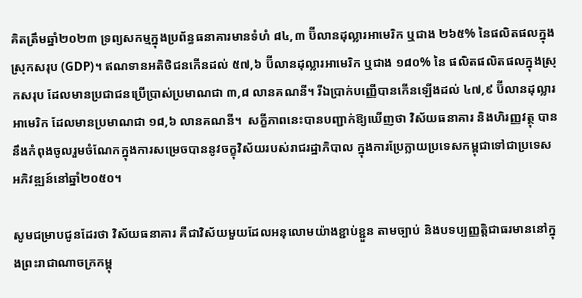គិតត្រឹមឆ្នាំ២០២៣ ទ្រព្យសកម្មក្នុងប្រព័ន្ធធនាគារមានទំហំ ៨៤,៣ ប៊ីលានដុល្លារអាមេរិក ឬជាង ២៦៥% នៃផលិតផលក្នុងស្រុកសរុប (GDP)។ ឥណទានអតិថិជនកើនដល់ ៥៧,៦ ប៊ីលានដុល្លារអាមេរិក ឬជាង ១៨០% នៃ ផលិតផលិតផលក្នុងស្រុកសរុប ដែលមានប្រជាជនប្រើប្រាស់ប្រមាណជា ៣,៨ លានគណនី។ រីឯប្រាក់បញ្ញើបានកើនឡើងដល់ ៤៧,៩ ប៊ីលានដុល្លារអាមេរិក ដែលមានប្រមាណជា ១៨,៦ លានគណនី។  សក្ខីភាពនេះបានបញ្ជាក់ឱ្យឃើញថា វិស័យធនាគារ និងហិរញ្ញវត្ថុ បាននឹងកំពុងចូលរួមចំណែកក្នុងការសម្រេចបាននូវចក្ខុវិស័យរបស់រាជរដ្ឋាភិបាល ក្នុងការប្រែក្លាយប្រទេសកម្ពុជាទៅជាប្រទេសអភិវឌ្ឍន៍នៅឆ្នាំ២០៥០។

សូមជម្រាបជូនដែរថា វិស័យធនាគារ គឺជាវិស័យមួយដែលអនុលោមយ៉ាងខ្ជាប់ខ្ជួន តាមច្បាប់ និងបទប្បញ្ញត្តិជាធរមាននៅក្នុងព្រះរាជាណាចក្រកម្ពុ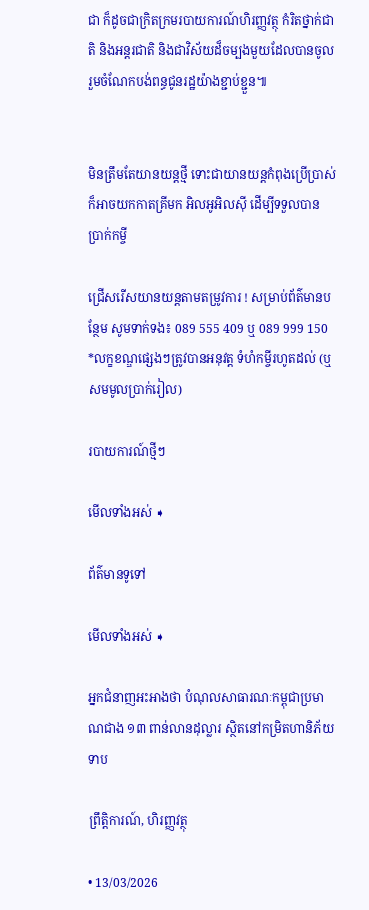ជា ក៏ដូចជាក្រិតក្រមរបាយការណ៍ហិរញ្ញវត្ថុ កំរិតថ្នាក់ជាតិ និងអន្តរជាតិ និងជាវិស័យដ៏ចម្បងមួយដែលបានចូលរួមចំណែកបង់ពន្ធជូនរដ្ឋយ៉ាងខ្ជាប់ខ្ជួន៕


មិនត្រឹមតែយានយន្តថ្មី ទោះជាយានយន្តកំពុងប្រើប្រាស់ ក៏អាចយកកាតគ្រីមក អិលអូអិលស៊ី ដើម្បីទទួលបាន ប្រាក់កម្ចី

ជ្រើសរើសយានយន្ដតាមតម្រូវការ ! សម្រាប់ព័ត៌មានបន្ថែម សូមទាក់ទង៖ 089 555 409 ឬ 089 999 150 *លក្ខខណ្ឌផ្សេងៗត្រូវបានអនុវត្ត ទំហំកម្ចីរហូតដល់ (ឬសមមូលប្រាក់រៀល)

របាយការណ៍ថ្មីៗ

មើលទាំងអស់ ➧

ព័ត៌មានទូទៅ

មើលទាំងអស់ ➧

អ្នកជំនាញអះអាងថា បំណុលសាធារណៈកម្ពុជាប្រមាណជាង ១៣ ពាន់លានដុល្លារ ស្ថិតនៅកម្រិតហានិភ័យទាប

ព្រឹត្តិការណ៍, ហិរញ្ញវត្ថុ

• 13/03/2026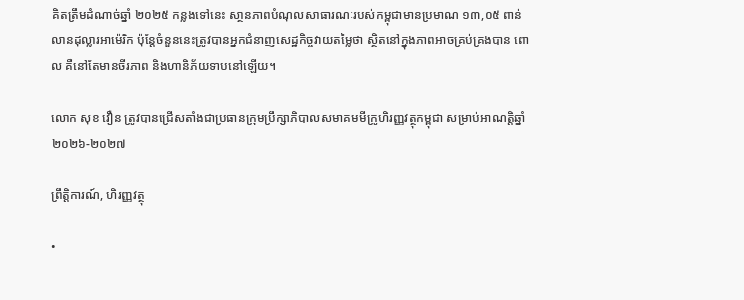គិតត្រឹមដំណាច់ឆ្នាំ ២០២៥ កន្លងទៅនេះ សា្ថនភាពបំណុលសាធារណៈរបស់កម្ពុជាមានប្រមាណ ១៣,០៥ ពាន់លានដុល្លារអាម៉េរិក ប៉ុន្តែចំនួននេះត្រូវបានអ្នកជំនាញសេដ្ឋកិច្ចវាយតម្លៃថា ស្ថិតនៅក្នុងភាពអាចគ្រប់គ្រងបាន ពោល គឺនៅតែមានចីរភាព និងហានិភ័យទាបនៅឡើយ។

លោក សុខ វឿន ត្រូវបានជ្រើសតាំងជាប្រធានក្រុមប្រឹក្សាភិបាលសមាគមមីក្រូហិរញ្ញវត្ថុកម្ពុជា សម្រាប់អាណត្តិឆ្នាំ២០២៦-២០២៧

ព្រឹត្តិការណ៍, ហិរញ្ញវត្ថុ

•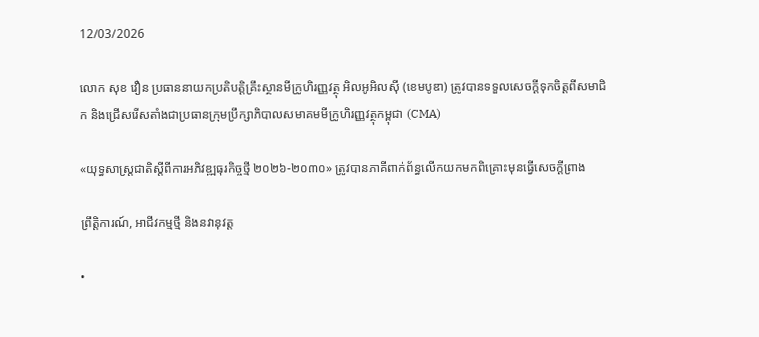12/03/2026

លោក សុខ វឿន ប្រធាននាយកប្រតិបត្តិគ្រឹះស្ថានមីក្រូហិរញ្ញវត្ថុ អិលអូអិលស៊ី (ខេមបូឌា) ត្រូវបានទទួលសេចក្ដីទុកចិត្តពីសមាជិក និងជ្រើសរើសតាំងជាប្រធានក្រុមប្រឹក្សាភិបាលសមាគមមីក្រូហិរញ្ញវត្ថុកម្ពុជា (CMA)

«យុទ្ធសាស្ត្រជាតិស្តីពីការអភិវឌ្ឍធុរកិច្ចថ្មី ២០២៦-២០៣០» ត្រូវបានភាគីពាក់ព័ន្ធលើកយកមកពិគ្រោះមុនធ្វើសេចក្ដីព្រាង

ព្រឹត្តិការណ៍, អាជីវកម្មថ្មី និងនវានុវត្ត

•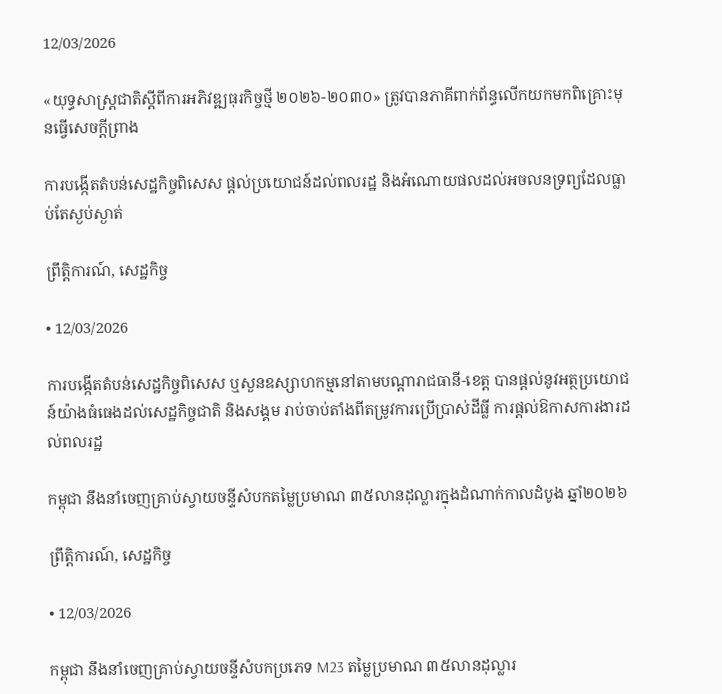12/03/2026

«យុទ្ធសាស្ត្រជាតិស្តីពីការអភិវឌ្ឍធុរកិច្ចថ្មី ២០២៦-២០៣០» ត្រូវបានភាគីពាក់ព័ន្ធលើកយកមកពិគ្រោះមុនធ្វើសេចក្ដីព្រាង

ការបង្កើតតំបន់សេដ្ឋកិច្ចពិសេស ផ្ដល់ប្រយោជន៍ដល់ពលរដ្ឋ និងអំណោយផលដល់អចលនទ្រព្យដែលធ្លាប់តែស្ងប់ស្ងាត់

ព្រឹត្តិការណ៍, សេដ្ឋកិច្ច

• 12/03/2026

ការបង្កើតតំបន់សេដ្ឋកិច្ចពិសេស ឬសួនឧស្សាហកម្មនៅតាមបណ្ដារាជធានី-ខេត្ត បានផ្ដល់នូវអត្ថប្រយោជន៍យ៉ាងធំធេងដល់សេដ្ឋកិច្ចជាតិ និងសង្គម រាប់ចាប់តាំងពីតម្រូវការប្រើប្រាស់ដីធ្លី ការផ្ដល់ឱកាសការងារដល់ពលរដ្ឋ

កម្ពុជា នឹងនាំចេញគ្រាប់ស្វាយចន្ទីសំបកតម្លៃប្រមាណ ៣៥លានដុល្លារក្នុងដំណាក់កាលដំបូង ឆ្នាំ២០២៦

ព្រឹត្តិការណ៍, សេដ្ឋកិច្ច

• 12/03/2026

កម្ពុជា នឹងនាំចេញគ្រាប់ស្វាយចន្ទីសំបកប្រភេទ M23 តម្លៃប្រមាណ ៣៥លានដុល្លារ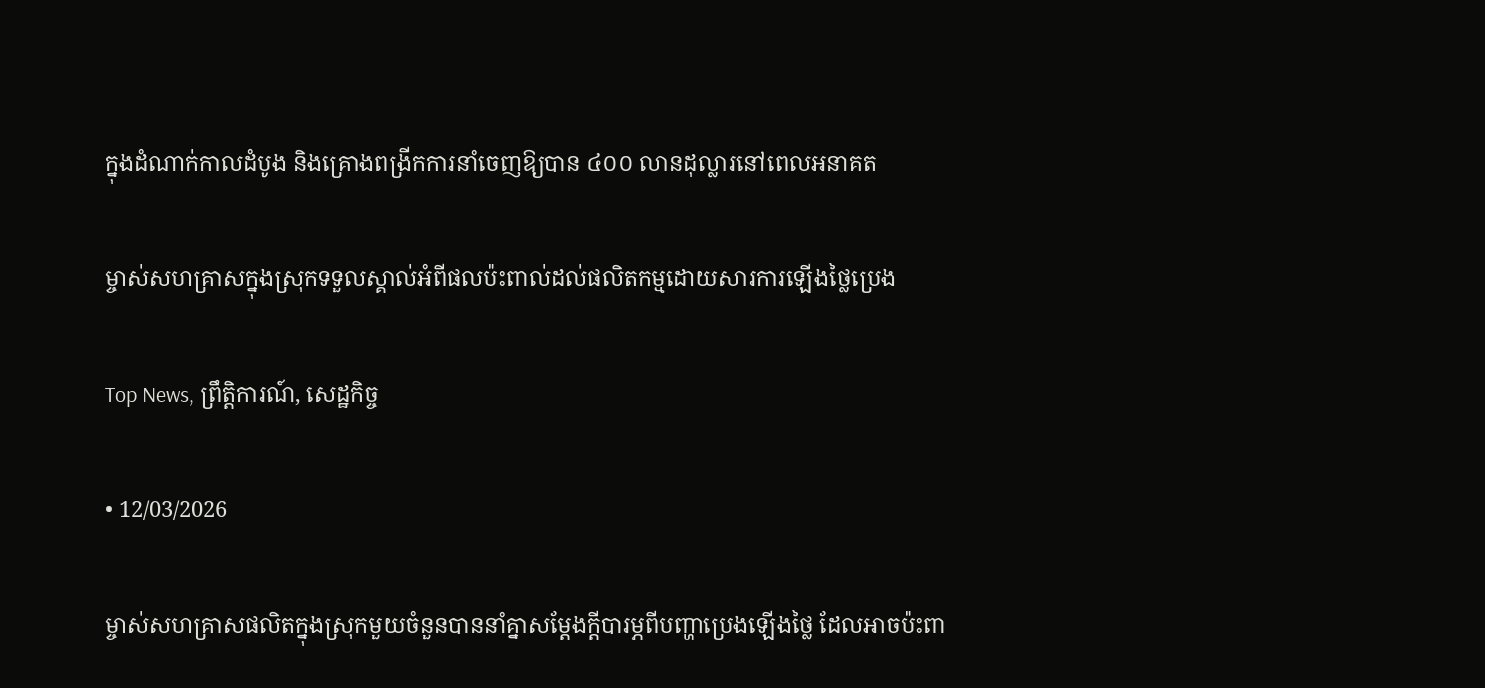ក្នុងដំណាក់កាលដំបូង និងគ្រោងពង្រីកការនាំចេញឱ្យបាន ៤០០ លានដុល្លារនៅពេលអនាគត

ម្ចាស់សហគ្រាសក្នុងស្រុកទទួលស្គាល់អំពីផលប៉ះពាល់ដល់ផលិតកម្មដោយសារការឡើងថ្លៃប្រេង

Top News, ព្រឹត្តិការណ៍, សេដ្ឋកិច្ច

• 12/03/2026

ម្ចាស់សហគ្រាសផលិតក្នុងស្រុកមួយចំនួនបាននាំគ្នាសម្តែងក្តីបារម្ភពីបញ្ហាប្រេងឡើងថ្លៃ ដែលអាចប៉ះពា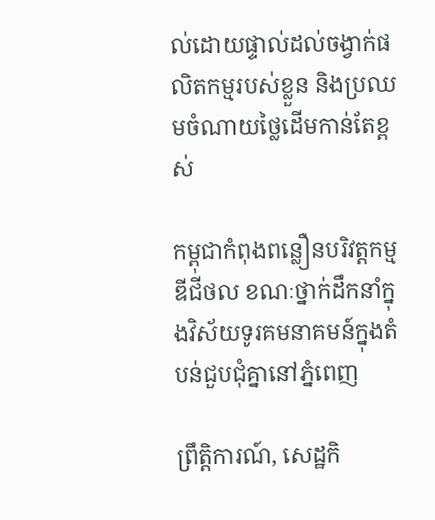ល់ដោយផ្ទាល់ដល់ចង្វាក់ផលិតកម្មរបស់ខ្លួន និងប្រឈមចំណាយថ្លៃដើមកាន់តែខ្ពស់

កម្ពុជាកំពុងពន្លឿនបរិវត្តកម្មឌីជីថល ខណៈថ្នាក់ដឹកនាំក្នុងវិស័យទូរគមនាគមន៍ក្នុងតំបន់ជួបជុំគ្នានៅភ្នំពេញ

ព្រឹត្តិការណ៍, សេដ្ឋកិ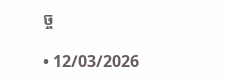ច្ច

• 12/03/2026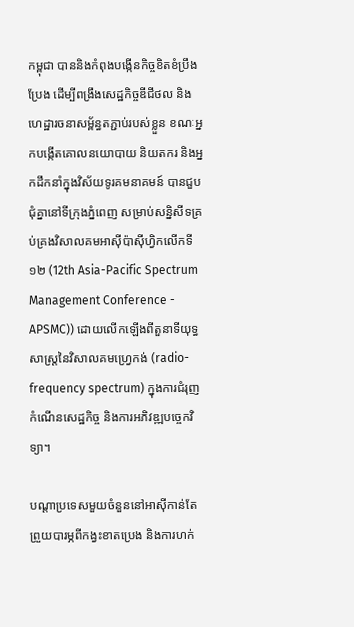កម្ពុជា បាននិងកំពុងបង្កើនកិច្ចខិតខំប្រឹងប្រែង ដើម្បីពង្រឹងសេដ្ឋកិច្ចឌីជីថល និងហេដ្ឋារចនាសម្ព័ន្ធតភ្ជាប់របស់ខ្លួន ខណៈអ្នកបង្កើតគោលនយោបាយ និយតករ និងអ្នកដឹកនាំក្នុងវិស័យទូរគមនាគមន៍ បានជួបជុំគ្នានៅទីក្រុងភ្នំពេញ សម្រាប់សន្និសីទគ្រប់គ្រងវិសាលគមអាស៊ីប៉ាស៊ីហ្វិកលើកទី១២ (12th Asia-Pacific Spectrum Management Conference - APSMC)) ដោយលើកឡើងពីតួនាទីយុទ្ធសាស្ត្រនៃវិសាលគមហ្វ្រេកង់ (radio-frequency spectrum) ក្នុងការជំរុញកំណើនសេដ្ឋកិច្ច និងការអភិវឌ្ឍបច្ចេកវិទ្យា។

បណ្តាប្រទេសមួយចំនួននៅអាស៊ីកាន់តែព្រួយបារម្ភពីកង្វះខាតប្រេង និងការហក់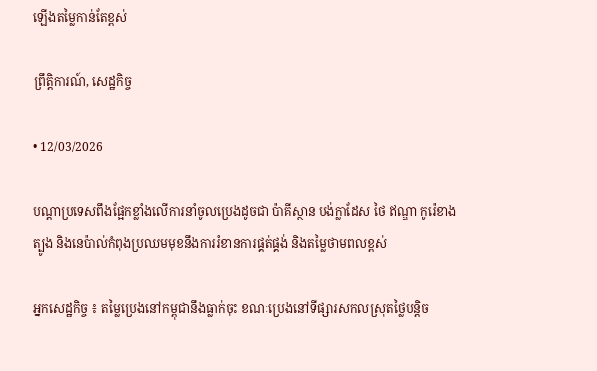ឡើងតម្លៃកាន់តែខ្ពស់

ព្រឹត្តិការណ៍, សេដ្ឋកិច្ច

• 12/03/2026

បណ្តាប្រទេសពឹងផ្អែកខ្លាំងលើការនាំចូលប្រេងដូចជា ប៉ាគីស្ថាន បង់ក្លាដែស ថៃ ឥណ្ឌា កូរ៉េខាងត្បូង និងនេប៉ាល់កំពុងប្រឈមមុខនឹងការរំខានការផ្គត់ផ្គង់ និងតម្លៃថាមពលខ្ពស់

អ្នកសេដ្ឋកិច្ច ៖ តម្លៃប្រេងនៅកម្ពុជានឹងធ្លាក់ចុះ ខណៈប្រេងនៅទីផ្សារសកលស្រុតថ្លៃបន្តិច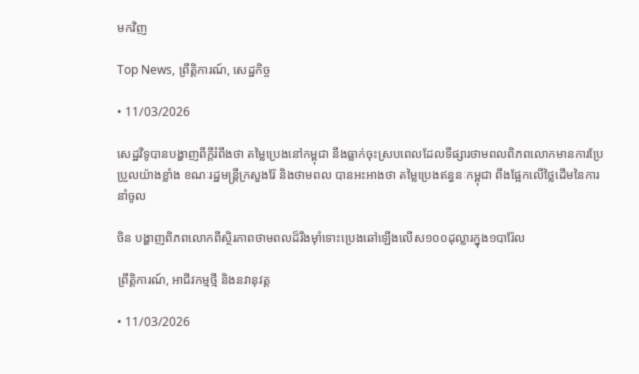មកវិញ

Top News, ព្រឹត្តិការណ៍, សេដ្ឋកិច្ច

• 11/03/2026

សេដ្ឋវិទូបានបង្ហាញពីក្ដីរំពឹងថា តម្លៃប្រេងនៅកម្ពុជា នឹងធ្លាក់ចុះស្របពេលដែលទីផ្សារថាមពលពិភពលោកមានការប្រែប្រួលយ៉ាងខ្លាំង ខណៈរដ្ឋមន្រ្តីក្រសួងរ៉ែ និងថាមពល បានអះអាងថា តម្លៃប្រេងឥន្ធនៈកម្ពុជា ពឹងផ្អែកលើថ្លៃដើមនៃការនាំចូល

ចិន បង្ហាញពិភពលោកពីស្ថិរភាពថាមពលដ៏រឹងម៉ាំទោះប្រេងឆៅឡើងលើស១០០ដុល្លារក្នុង១បារ៉ែល

ព្រឹត្តិការណ៍, អាជីវកម្មថ្មី និងនវានុវត្ត

• 11/03/2026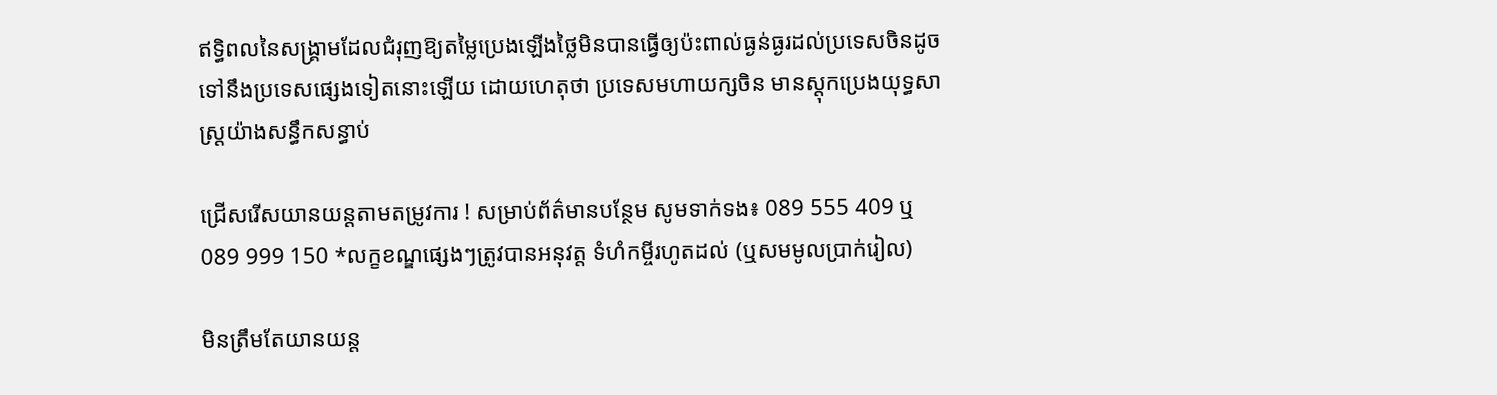ឥទ្ធិពលនៃសង្គ្រាមដែលជំរុញឱ្យតម្លៃប្រេងឡើងថ្លៃមិនបានធ្វើឲ្យប៉ះពាល់ធ្ងន់ធ្ងរដល់ប្រទេសចិនដូចទៅនឹងប្រទេសផ្សេងទៀតនោះឡើយ ដោយហេតុថា ប្រទេសមហាយក្សចិន មានស្តុកប្រេងយុទ្ធសាស្ត្រយ៉ាងសន្ធឹកសន្ធាប់

ជ្រើសរើសយានយន្ដតាមតម្រូវការ ! សម្រាប់ព័ត៌មានបន្ថែម សូមទាក់ទង៖ 089 555 409 ឬ 089 999 150 *លក្ខខណ្ឌផ្សេងៗត្រូវបានអនុវត្ត ទំហំកម្ចីរហូតដល់ (ឬសមមូលប្រាក់រៀល)

មិនត្រឹមតែយានយន្ត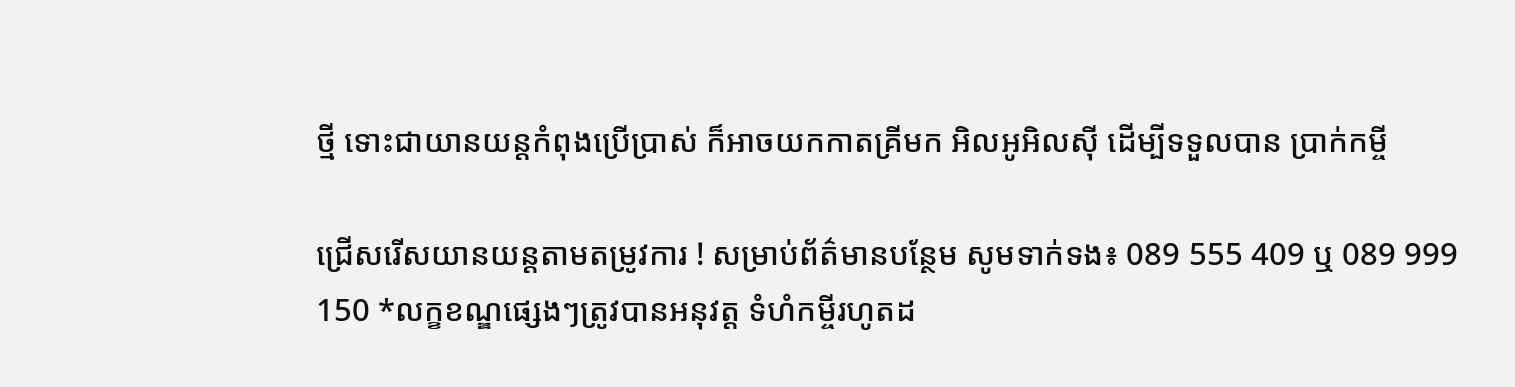ថ្មី ទោះជាយានយន្តកំពុងប្រើប្រាស់ ក៏អាចយកកាតគ្រីមក អិលអូអិលស៊ី ដើម្បីទទួលបាន ប្រាក់កម្ចី

ជ្រើសរើសយានយន្ដតាមតម្រូវការ ! សម្រាប់ព័ត៌មានបន្ថែម សូមទាក់ទង៖ 089 555 409 ឬ 089 999 150 *លក្ខខណ្ឌផ្សេងៗត្រូវបានអនុវត្ត ទំហំកម្ចីរហូតដ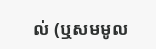ល់ (ឬសមមូល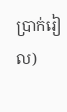ប្រាក់រៀល)